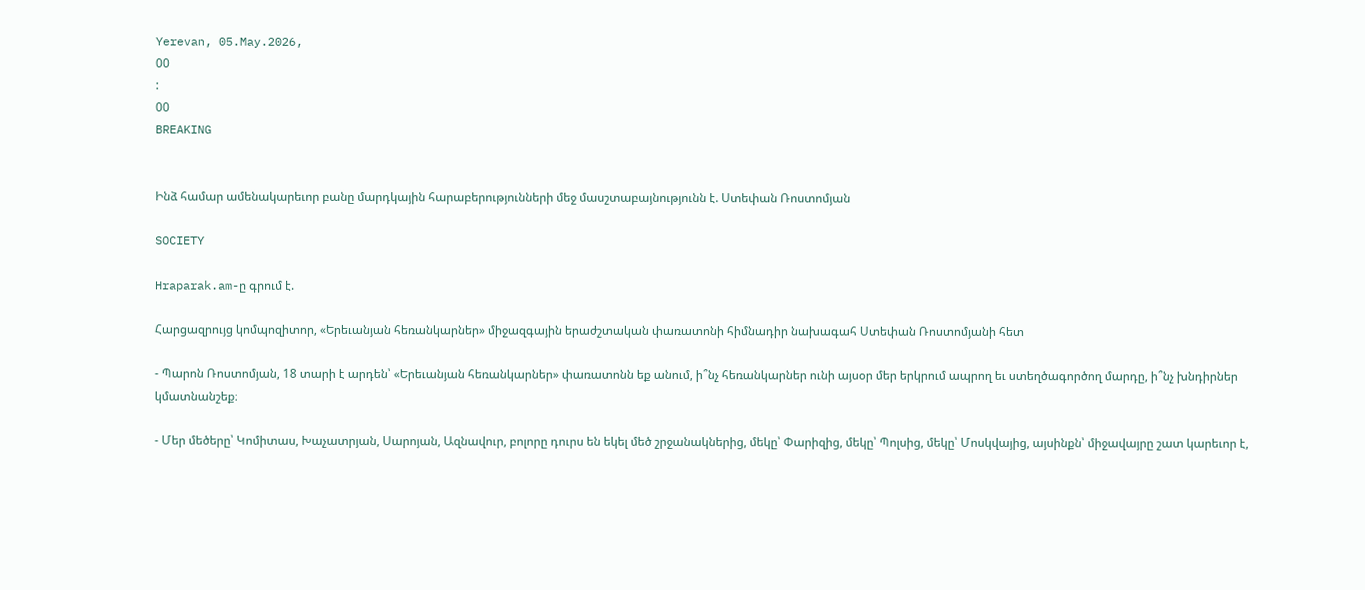Yerevan, 05.May.2026,
00
:
00
BREAKING


Ինձ համար ամենակարեւոր բանը մարդկային հարաբերությունների մեջ մասշտաբայնությունն է. Ստեփան Ռոստոմյան

SOCIETY

Hraparak.am-ը գրում է.

Հարցազրույց կոմպոզիտոր, «Երեւանյան հեռանկարներ» միջազգային երաժշտական փառատոնի հիմնադիր նախագահ Ստեփան Ռոստոմյանի հետ

- Պարոն Ռոստոմյան, 18 տարի է արդեն՝ «Երեւանյան հեռանկարներ» փառատոնն եք անում, ի՞նչ հեռանկարներ ունի այսօր մեր երկրում ապրող եւ ստեղծագործող մարդը, ի՞նչ խնդիրներ կմատնանշեք։

- Մեր մեծերը՝ Կոմիտաս, Խաչատրյան, Սարոյան, Ազնավուր, բոլորը դուրս են եկել մեծ շրջանակներից, մեկը՝ Փարիզից, մեկը՝ Պոլսից, մեկը՝ Մոսկվայից, այսինքն՝ միջավայրը շատ կարեւոր է,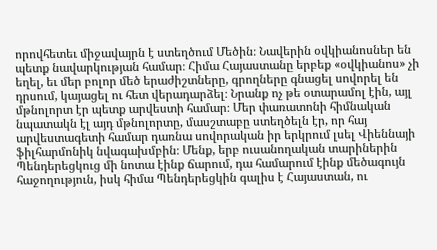որովհետեւ միջավայրն է ստեղծում Մեծին։ Նավերին օվկիանոսներ են պետք նավարկության համար։ Հիմա Հայաստանը երբեք «օվկիանոս» չի եղել, եւ մեր բոլոր մեծ երաժիշտները, գրողները գնացել սովորել են դրսում, կայացել ու հետ վերադարձել։ Նրանք ոչ թե օտարամոլ էին, այլ մթնոլորտ էր պետք արվեստի համար։ Մեր փառատոնի հիմնական նպատակն էլ այդ մթնոլորտը, մասշտաբը ստեղծելն էր, որ հայ արվեստագետի համար դառնա սովորական իր երկրում լսել Վիեննայի ֆիլհարմոնիկ նվագախմբին։ Մենք, երբ ուսանողական տարիներին Պենդերեցկուց մի նոտա էինք ճարում, դա համարում էինք մեծագույն հաջողություն, իսկ հիմա Պենդերեցկին գալիս է Հայաստան, ու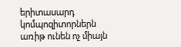երիտասարդ կոմպոզիտորներն առիթ ունեն ոչ միայն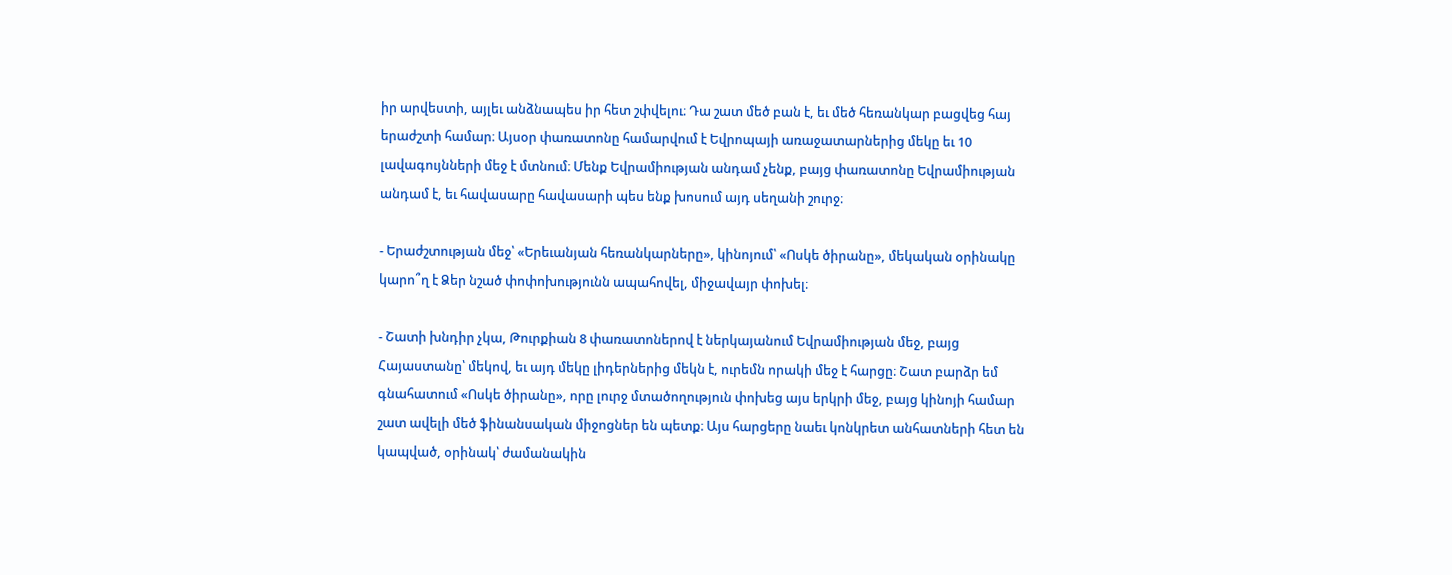իր արվեստի, այլեւ անձնապես իր հետ շփվելու։ Դա շատ մեծ բան է, եւ մեծ հեռանկար բացվեց հայ երաժշտի համար։ Այսօր փառատոնը համարվում է Եվրոպայի առաջատարներից մեկը եւ 10 լավագույնների մեջ է մտնում։ Մենք Եվրամիության անդամ չենք, բայց փառատոնը Եվրամիության անդամ է, եւ հավասարը հավասարի պես ենք խոսում այդ սեղանի շուրջ։

- Երաժշտության մեջ՝ «Երեւանյան հեռանկարները», կինոյում՝ «Ոսկե ծիրանը», մեկական օրինակը կարո՞ղ է Ձեր նշած փոփոխությունն ապահովել, միջավայր փոխել։

- Շատի խնդիր չկա, Թուրքիան 8 փառատոներով է ներկայանում Եվրամիության մեջ, բայց Հայաստանը՝ մեկով, եւ այդ մեկը լիդերներից մեկն է, ուրեմն որակի մեջ է հարցը։ Շատ բարձր եմ գնահատում «Ոսկե ծիրանը», որը լուրջ մտածողություն փոխեց այս երկրի մեջ, բայց կինոյի համար շատ ավելի մեծ ֆինանսական միջոցներ են պետք։ Այս հարցերը նաեւ կոնկրետ անհատների հետ են կապված, օրինակ՝ ժամանակին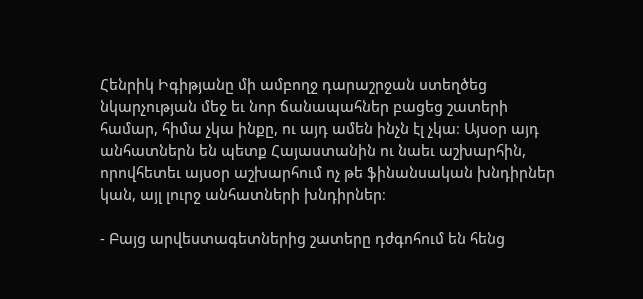Հենրիկ Իգիթյանը մի ամբողջ դարաշրջան ստեղծեց նկարչության մեջ եւ նոր ճանապահներ բացեց շատերի համար, հիմա չկա ինքը, ու այդ ամեն ինչն էլ չկա։ Այսօր այդ անհատներն են պետք Հայաստանին ու նաեւ աշխարհին, որովհետեւ այսօր աշխարհում ոչ թե ֆինանսական խնդիրներ կան, այլ լուրջ անհատների խնդիրներ։

- Բայց արվեստագետներից շատերը դժգոհում են հենց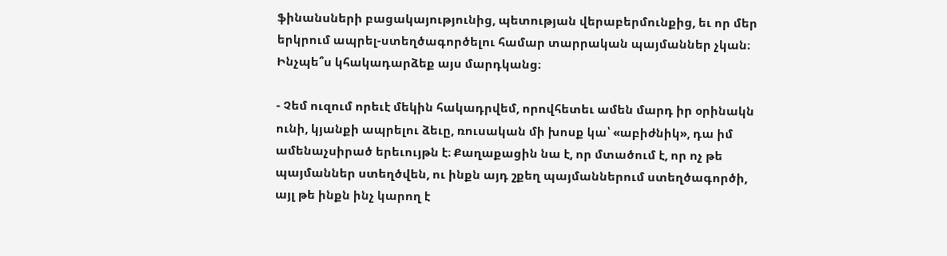ֆինանսների բացակայությունից, պետության վերաբերմունքից, եւ որ մեր երկրում ապրել-ստեղծագործելու համար տարրական պայմաններ չկան։ Ինչպե՞ս կհակադարձեք այս մարդկանց։

- Չեմ ուզում որեւէ մեկին հակադրվեմ, որովհետեւ ամեն մարդ իր օրինակն ունի, կյանքի ապրելու ձեւը, ռուսական մի խոսք կա՝ «աբիժնիկ», դա իմ ամենաչսիրած երեւույթն է։ Քաղաքացին նա է, որ մտածում է, որ ոչ թե պայմաններ ստեղծվեն, ու ինքն այդ շքեղ պայմաններում ստեղծագործի, այլ թե ինքն ինչ կարող է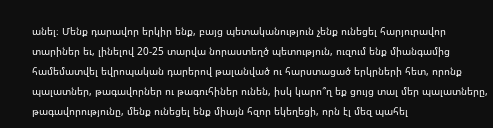անել։ Մենք դարավոր երկիր ենք, բայց պետականություն չենք ունեցել հարյուրավոր տարիներ եւ, լինելով 20-25 տարվա նորաստեղծ պետություն, ուզում ենք միանգամից համեմատվել եվրոպական դարերով թալանված ու հարստացած երկրների հետ, որոնք պալատներ, թագավորներ ու թագուհիներ ունեն, իսկ կարո՞ղ եք ցույց տալ մեր պալատները, թագավորությունը, մենք ունեցել ենք միայն հզոր եկեղեցի, որն էլ մեզ պահել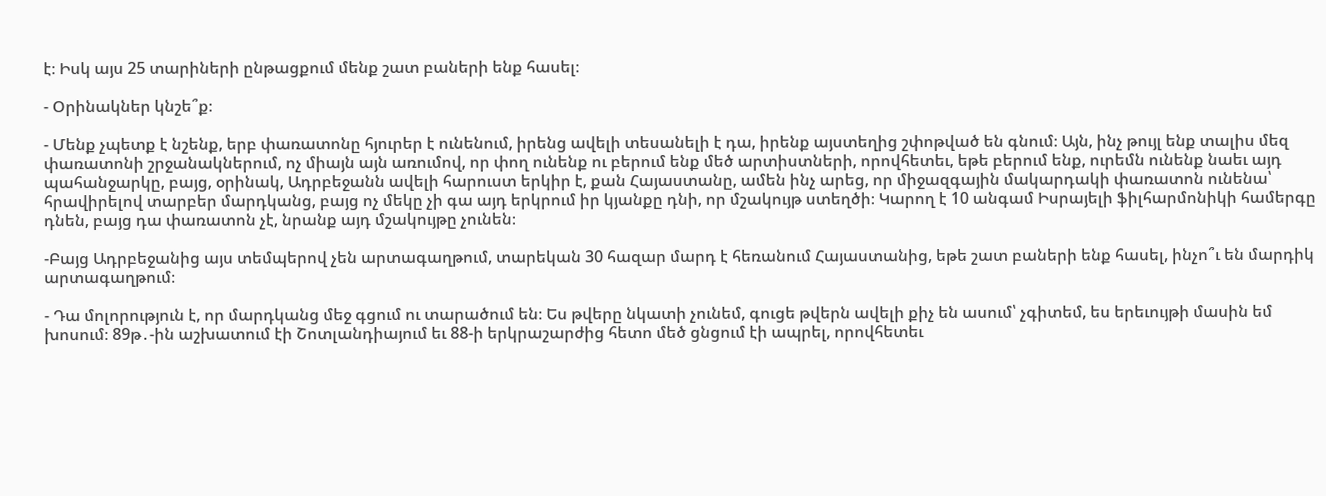է։ Իսկ այս 25 տարիների ընթացքում մենք շատ բաների ենք հասել։

- Օրինակներ կնշե՞ք։

- Մենք չպետք է նշենք, երբ փառատոնը հյուրեր է ունենում, իրենց ավելի տեսանելի է դա, իրենք այստեղից շփոթված են գնում։ Այն, ինչ թույլ ենք տալիս մեզ փառատոնի շրջանակներում, ոչ միայն այն առումով, որ փող ունենք ու բերում ենք մեծ արտիստների, որովհետեւ, եթե բերում ենք, ուրեմն ունենք նաեւ այդ պահանջարկը, բայց, օրինակ, Ադրբեջանն ավելի հարուստ երկիր է, քան Հայաստանը, ամեն ինչ արեց, որ միջազգային մակարդակի փառատոն ունենա՝ հրավիրելով տարբեր մարդկանց, բայց ոչ մեկը չի գա այդ երկրում իր կյանքը դնի, որ մշակույթ ստեղծի։ Կարող է 10 անգամ Իսրայելի ֆիլհարմոնիկի համերգը դնեն, բայց դա փառատոն չէ, նրանք այդ մշակույթը չունեն։

-Բայց Ադրբեջանից այս տեմպերով չեն արտագաղթում, տարեկան 30 հազար մարդ է հեռանում Հայաստանից, եթե շատ բաների ենք հասել, ինչո՞ւ են մարդիկ արտագաղթում։

- Դա մոլորություն է, որ մարդկանց մեջ գցում ու տարածում են։ Ես թվերը նկատի չունեմ, գուցե թվերն ավելի քիչ են ասում՝ չգիտեմ, ես երեւույթի մասին եմ խոսում։ 89թ․-ին աշխատում էի Շոտլանդիայում եւ 88-ի երկրաշարժից հետո մեծ ցնցում էի ապրել, որովհետեւ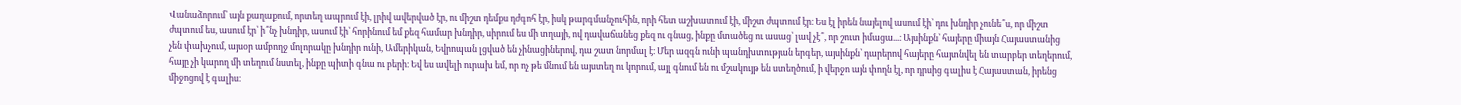Վանաձորում՝ այն քաղաքում, որտեղ ապրում էի, լրիվ ավերված էր, ու միշտ դեմքս դժգոհ էր, իսկ թարգմանչուհին, որի հետ աշխատում էի, միշտ ժպտում էր։ Ես էլ իրեն նայելով ասում էի՝ դու խնդիր չունե՞ս, որ միշտ ժպտում ես, ասում էր՝ ի՞նչ խնդիր, ասում էի՝ հորինում եմ քեզ համար խնդիր, սիրում ես մի տղայի, ով դավաճանեց քեզ ու գնաց, ինքը մտածեց ու ասաց՝ լավ չէ՞, որ շուտ իմացա...։ Այսինքն՝ հայերը միայն Հայաստանից չեն փախչում, այսօր ամբողջ մոլորակը խնդիր ունի, Ամերիկան, Եվրոպան լցված են չինացիներով, դա շատ նորմալ է։ Մեր ազգն ունի պանդխտության երգեր, այսինքն՝ դարերով հայերը հայտնվել են տարբեր տեղերում, հայը չի կարող մի տեղում նստել, ինքը պիտի գնա ու բերի։ Եվ ես ավելի ուրախ եմ, որ ոչ թե մնում են այստեղ ու կորում, այլ գնում են ու մշակույթ են ստեղծում, ի վերջո այն փողն էլ, որ դրսից գալիս է Հայաստան, իրենց միջոցով է գալիս։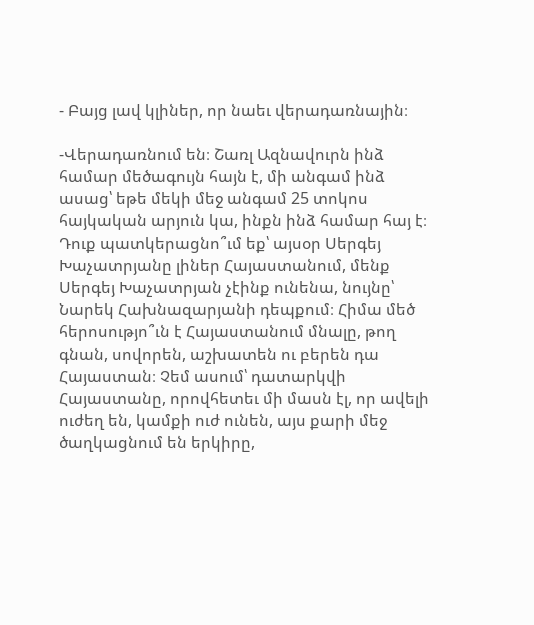- Բայց լավ կլիներ, որ նաեւ վերադառնային։

-Վերադառնում են։ Շառլ Ազնավուրն ինձ համար մեծագույն հայն է, մի անգամ ինձ ասաց՝ եթե մեկի մեջ անգամ 25 տոկոս հայկական արյուն կա, ինքն ինձ համար հայ է։ Դուք պատկերացնո՞ւմ եք՝ այսօր Սերգեյ Խաչատրյանը լիներ Հայաստանում, մենք Սերգեյ Խաչատրյան չէինք ունենա, նույնը՝ Նարեկ Հախնազարյանի դեպքում։ Հիմա մեծ հերոսությո՞ւն է Հայաստանում մնալը, թող գնան, սովորեն, աշխատեն ու բերեն դա Հայաստան։ Չեմ ասում՝ դատարկվի Հայաստանը, որովհետեւ մի մասն էլ, որ ավելի ուժեղ են, կամքի ուժ ունեն, այս քարի մեջ ծաղկացնում են երկիրը,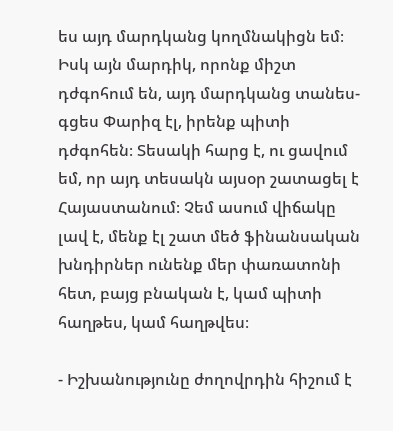ես այդ մարդկանց կողմնակիցն եմ։ Իսկ այն մարդիկ, որոնք միշտ դժգոհում են, այդ մարդկանց տանես-գցես Փարիզ էլ, իրենք պիտի դժգոհեն։ Տեսակի հարց է, ու ցավում եմ, որ այդ տեսակն այսօր շատացել է Հայաստանում։ Չեմ ասում վիճակը լավ է, մենք էլ շատ մեծ ֆինանսական խնդիրներ ունենք մեր փառատոնի հետ, բայց բնական է, կամ պիտի հաղթես, կամ հաղթվես։

- Իշխանությունը ժողովրդին հիշում է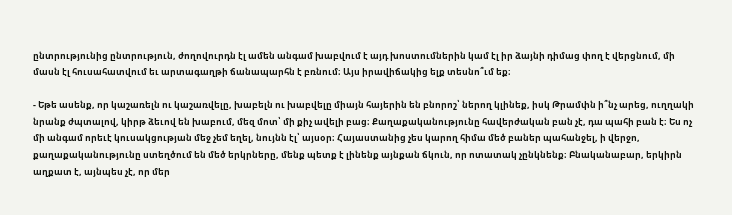ընտրությունից ընտրություն, ժողովուրդն էլ ամեն անգամ խաբվում է այդ խոստումներին կամ էլ իր ձայնի դիմաց փող է վերցնում, մի մասն էլ հուսահատվում եւ արտագաղթի ճանապարհն է բռնում։ Այս իրավիճակից ելք տեսնո՞ւմ եք։

- Եթե ասենք, որ կաշառելն ու կաշառվելը, խաբելն ու խաբվելը միայն հայերին են բնորոշ՝ ներող կլինեք, իսկ Թրամփն ի՞նչ արեց, ուղղակի նրանք ժպտալով, կիրթ ձեւով են խաբում, մեզ մոտ՝ մի քիչ ավելի բաց։ Քաղաքականությունը հավերժական բան չէ, դա պահի բան է։ Ես ոչ մի անգամ որեւէ կուսակցության մեջ չեմ եղել, նույնն էլ՝ այսօր։ Հայաստանից չես կարող հիմա մեծ բաներ պահանջել, ի վերջո, քաղաքականությունը ստեղծում են մեծ երկրները, մենք պետք է լինենք այնքան ճկուն, որ ոտատակ չընկնենք։ Բնականաբար, երկիրն աղքատ է, այնպես չէ, որ մեր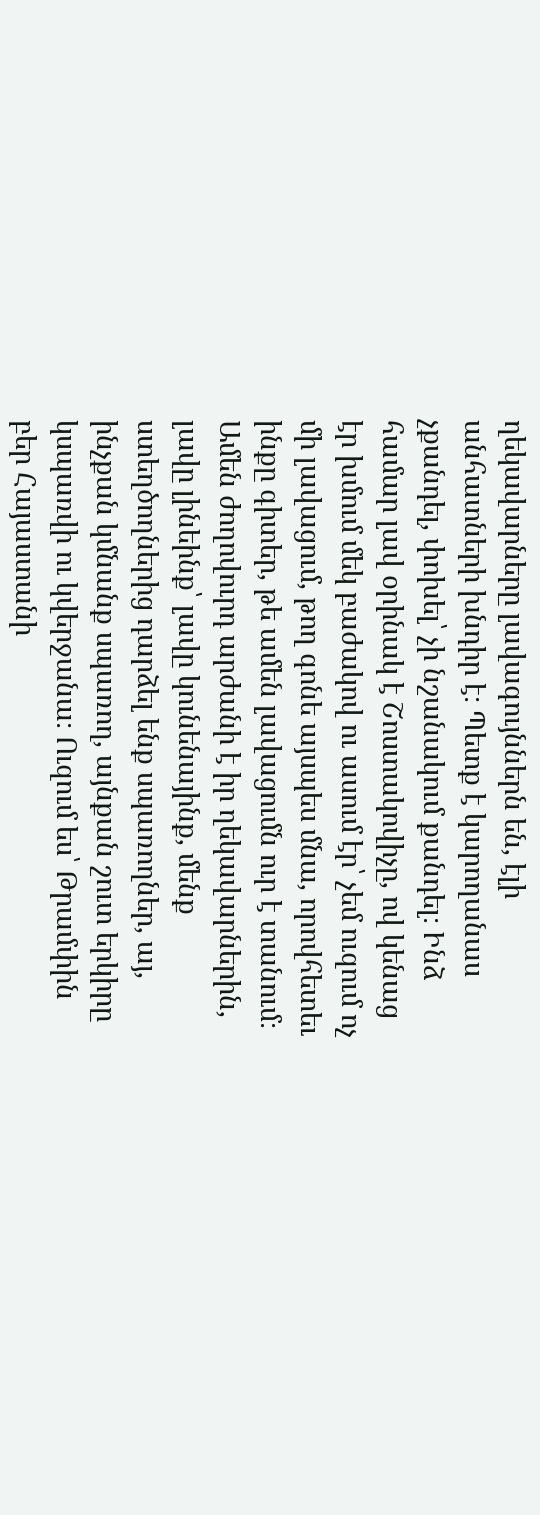ղեկավարները լավագույններն են, էլի անհատների խնդիր է։ Պետք է կարողանաս չքանդել, փոխել՝ չի նշանակում քանդել։ Ինձ համար լավ օրինակ է Շոստակովիչը, ով կենաց էր խմում մեկ բաժակով ու ասում էր՝ չեմ ուզում ոչ մի լավացում, թող գոնե այսպես մնա, որովհետեւ ինքը գիտեր, թե ամեն լավացումն ուր է տանում։ Ամեն ժողովուրդ արժանի է իր ղեկավարներին, լավը լինեինք՝ լավը կունենայինք, մենք ստեղծողներից դարձել ենք սպառողներ, այ, ինչքան կմնանք սպառող, այնքան շուտ երկիրը կսպառվի ու կվերջանա։ Ուզում ես՝ Թրամփին բեր Հայաստանի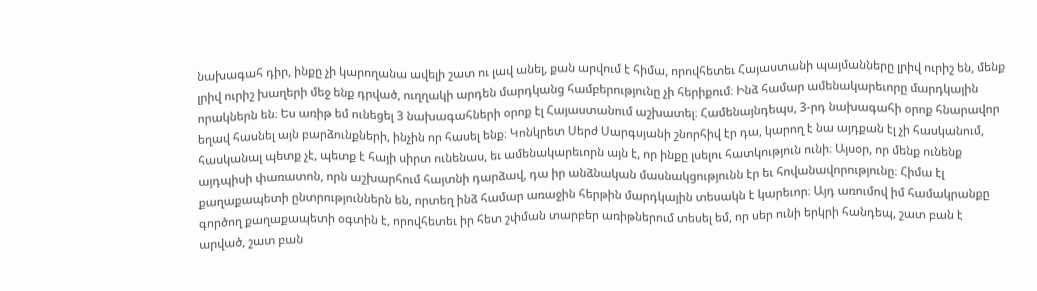նախագահ դիր, ինքը չի կարողանա ավելի շատ ու լավ անել, քան արվում է հիմա, որովհետեւ Հայաստանի պայմանները լրիվ ուրիշ են, մենք լրիվ ուրիշ խաղերի մեջ ենք դրված, ուղղակի արդեն մարդկանց համբերությունը չի հերիքում։ Ինձ համար ամենակարեւորը մարդկային որակներն են։ Ես առիթ եմ ունեցել 3 նախագահների օրոք էլ Հայաստանում աշխատել։ Համենայնդեպս, 3-րդ նախագահի օրոք հնարավոր եղավ հասնել այն բարձունքների, ինչին որ հասել ենք։ Կոնկրետ Սերժ Սարգսյանի շնորհիվ էր դա, կարող է նա այդքան էլ չի հասկանում, հասկանալ պետք չէ, պետք է հայի սիրտ ունենաս, եւ ամենակարեւորն այն է, որ ինքը լսելու հատկություն ունի։ Այսօր, որ մենք ունենք այդպիսի փառատոն, որն աշխարհում հայտնի դարձավ, դա իր անձնական մասնակցությունն էր եւ հովանավորությունը։ Հիմա էլ քաղաքապետի ընտրություններն են, որտեղ ինձ համար առաջին հերթին մարդկային տեսակն է կարեւոր։ Այդ առումով իմ համակրանքը գործող քաղաքապետի օգտին է, որովհետեւ իր հետ շփման տարբեր առիթներում տեսել եմ, որ սեր ունի երկրի հանդեպ, շատ բան է արված, շատ բան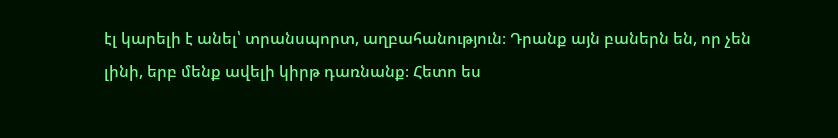էլ կարելի է անել՝ տրանսպորտ, աղբահանություն։ Դրանք այն բաներն են, որ չեն լինի, երբ մենք ավելի կիրթ դառնանք։ Հետո ես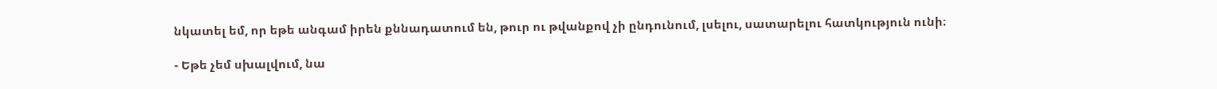նկատել եմ, որ եթե անգամ իրեն քննադատում են, թուր ու թվանքով չի ընդունում, լսելու, սատարելու հատկություն ունի։

- Եթե չեմ սխալվում, նա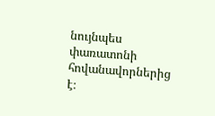նույնպես փառատոնի հովանավորներից է։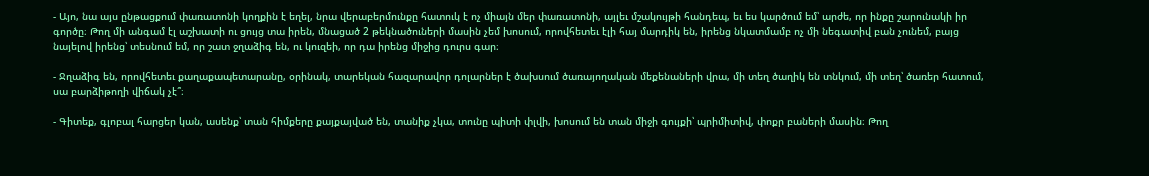- Այո, նա այս ընթացքում փառատոնի կողքին է եղել, նրա վերաբերմունքը հատուկ է ոչ միայն մեր փառատոնի, այլեւ մշակույթի հանդեպ, եւ ես կարծում եմ՝ արժե, որ ինքը շարունակի իր գործը։ Թող մի անգամ էլ աշխատի ու ցույց տա իրեն, մնացած 2 թեկնածուների մասին չեմ խոսում, որովհետեւ էլի հայ մարդիկ են, իրենց նկատմամբ ոչ մի նեգատիվ բան չունեմ, բայց նայելով իրենց՝ տեսնում եմ, որ շատ ջղաձիգ են, ու կուզեի, որ դա իրենց միջից դուրս գար։

- Ջղաձիգ են, որովհետեւ քաղաքապետարանը, օրինակ, տարեկան հազարավոր դոլարներ է ծախսում ծառայողական մեքենաների վրա, մի տեղ ծաղիկ են տնկում, մի տեղ՝ ծառեր հատում, սա բարձիթողի վիճակ չէ՞։

- Գիտեք, գլոբալ հարցեր կան, ասենք՝ տան հիմքերը քայքայված են, տանիք չկա, տունը պիտի փլվի, խոսում են տան միջի գույքի՝ պրիմիտիվ, փոքր բաների մասին։ Թող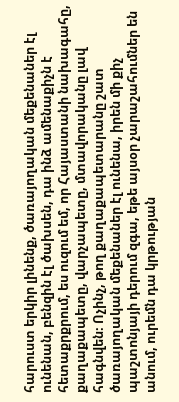հարուստ երկիր լինենք, ծառայողական մեքենաներ էլ ունենան, բենզին էլ ծախսեն, դա ինձ ամենաքիչն է հետաքրքրում, ես ուզում եմ, որ Հայաստանի նախագահը, քաղաքապետը, վարչապետը, մտավորականը լավ հագնվեն։ Ոչինչ, թող քաղաքապետարանը շատ ծառայողական մեքենաներ էլ ունենա, իրեն մի քիչ պաշտոնյայի դերում զգա, եթե այսօր չարաշահումներ են անում, ուրեմն դա կրթության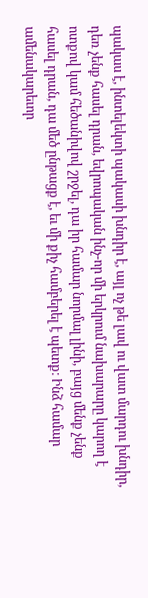պակաս է, ինտելեկտի պակասի խնդիր է, այլ ոչ թե լավ ու վատ մարդու խնդիր, դեռ չենք հասել դրան, եվրոպական ինչ-որ մի երկրում նախարարը կարող է ոտքով կամ հեծանիվով շրջել, դա իր համար նորմալ լինի, բայց մենք չենք հասել դրան, դա մեծ ընթացք է, եւ մի քիչ համբերել է պետք։ Ինձ համար ամենակարեւոր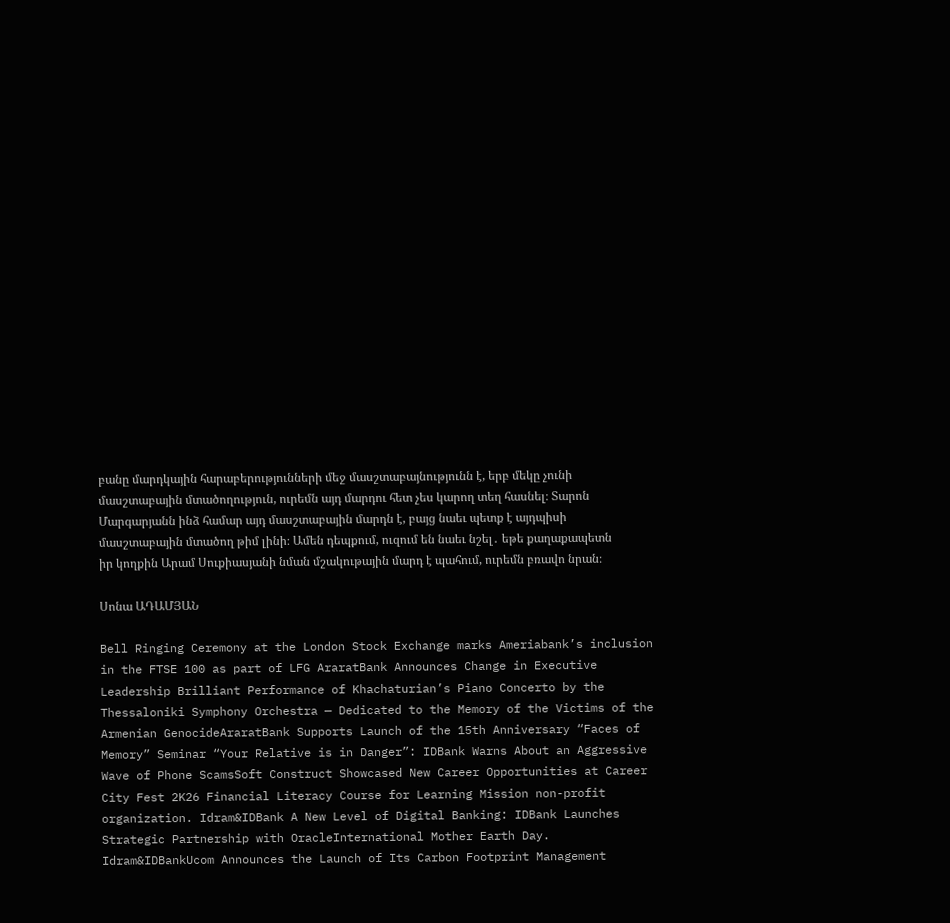բանը մարդկային հարաբերությունների մեջ մասշտաբայնությունն է, երբ մեկը չունի մասշտաբային մտածողություն, ուրեմն այդ մարդու հետ չես կարող տեղ հասնել։ Տարոն Մարգարյանն ինձ համար այդ մասշտաբային մարդն է, բայց նաեւ պետք է այդպիսի մասշտաբային մտածող թիմ լինի։ Ամեն դեպքում, ուզում են նաեւ նշել․ եթե քաղաքապետն իր կողքին Արամ Սուքիասյանի նման մշակութային մարդ է պահում, ուրեմն բռավո նրան։

Սոնա ԱԴԱՄՅԱՆ

Bell Ringing Ceremony at the London Stock Exchange marks Ameriabank’s inclusion in the FTSE 100 as part of LFG AraratBank Announces Change in Executive Leadership Brilliant Performance of Khachaturian’s Piano Concerto by the Thessaloniki Symphony Orchestra — Dedicated to the Memory of the Victims of the Armenian GenocideAraratBank Supports Launch of the 15th Anniversary “Faces of Memory” Seminar “Your Relative is in Danger”: IDBank Warns About an Aggressive Wave of Phone ScamsSoft Construct Showcased New Career Opportunities at Career City Fest 2K26 Financial Literacy Course for Learning Mission non-profit organization. Idram&IDBank A New Level of Digital Banking: IDBank Launches Strategic Partnership with OracleInternational Mother Earth Day. Idram&IDBankUcom Announces the Launch of Its Carbon Footprint Management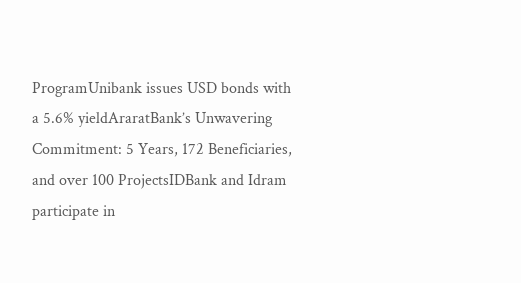ProgramUnibank issues USD bonds with a 5.6% yieldAraratBank’s Unwavering Commitment: 5 Years, 172 Beneficiaries, and over 100 ProjectsIDBank and Idram participate in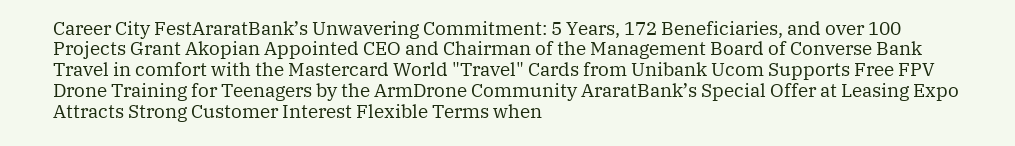Career City FestAraratBank’s Unwavering Commitment: 5 Years, 172 Beneficiaries, and over 100 Projects Grant Akopian Appointed CEO and Chairman of the Management Board of Converse Bank Travel in comfort with the Mastercard World "Travel" Cards from Unibank Ucom Supports Free FPV Drone Training for Teenagers by the ArmDrone Community AraratBank’s Special Offer at Leasing Expo Attracts Strong Customer Interest Flexible Terms when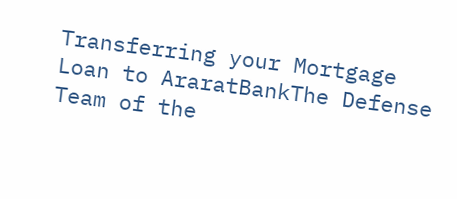Transferring your Mortgage Loan to AraratBankThe Defense Team of the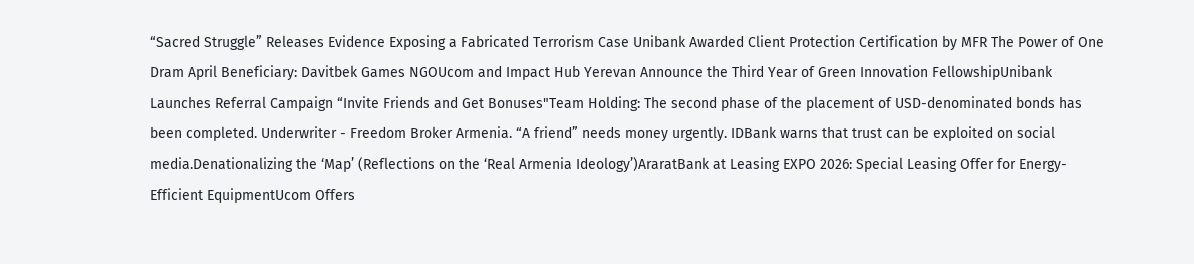“Sacred Struggle” Releases Evidence Exposing a Fabricated Terrorism Case Unibank Awarded Client Protection Certification by MFR The Power of One Dram April Beneficiary: Davitbek Games NGOUcom and Impact Hub Yerevan Announce the Third Year of Green Innovation FellowshipUnibank Launches Referral Campaign “Invite Friends and Get Bonuses"Team Holding: The second phase of the placement of USD-denominated bonds has been completed. Underwriter - Freedom Broker Armenia. “A friend” needs money urgently. IDBank warns that trust can be exploited on social media.Denationalizing the ‘Map’ (Reflections on the ‘Real Armenia Ideology’)AraratBank at Leasing EXPO 2026: Special Leasing Offer for Energy-Efficient EquipmentUcom Offers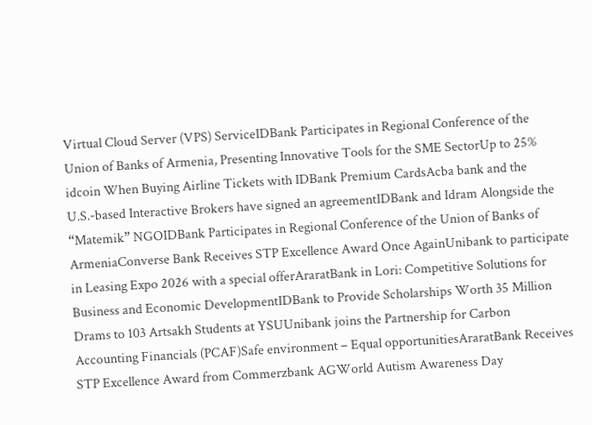Virtual Cloud Server (VPS) ServiceIDBank Participates in Regional Conference of the Union of Banks of Armenia, Presenting Innovative Tools for the SME SectorUp to 25% idcoin When Buying Airline Tickets with IDBank Premium CardsAcba bank and the U.S.-based Interactive Brokers have signed an agreementIDBank and Idram Alongside the “Matemik” NGOIDBank Participates in Regional Conference of the Union of Banks of ArmeniaConverse Bank Receives STP Excellence Award Once AgainUnibank to participate in Leasing Expo 2026 with a special offerAraratBank in Lori: Competitive Solutions for Business and Economic DevelopmentIDBank to Provide Scholarships Worth 35 Million Drams to 103 Artsakh Students at YSUUnibank joins the Partnership for Carbon Accounting Financials (PCAF)Safe environment – Equal opportunitiesAraratBank Receives STP Excellence Award from Commerzbank AGWorld Autism Awareness Day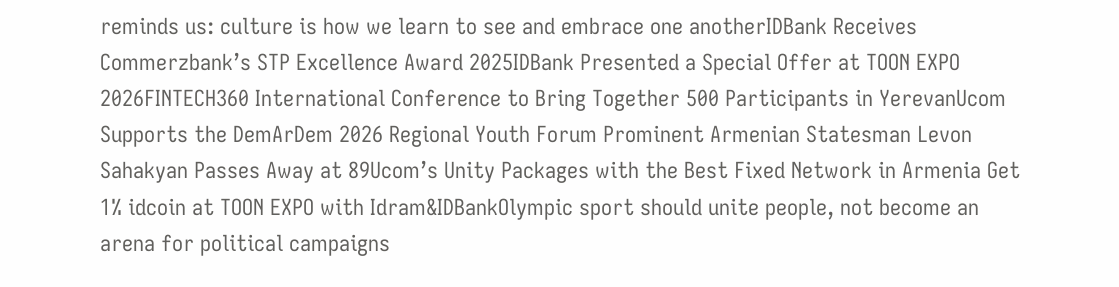reminds us: culture is how we learn to see and embrace one anotherIDBank Receives Commerzbank’s STP Excellence Award 2025IDBank Presented a Special Offer at TOON EXPO 2026FINTECH360 International Conference to Bring Together 500 Participants in YerevanUcom Supports the DemArDem 2026 Regional Youth Forum Prominent Armenian Statesman Levon Sahakyan Passes Away at 89Ucom’s Unity Packages with the Best Fixed Network in Armenia Get 1% idcoin at TOON EXPO with Idram&IDBankOlympic sport should unite people, not become an arena for political campaigns